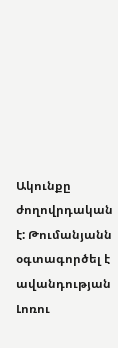Ակունքը ժողովրդական է: Թումանյանն օգտագործել է ավանդության Լոռու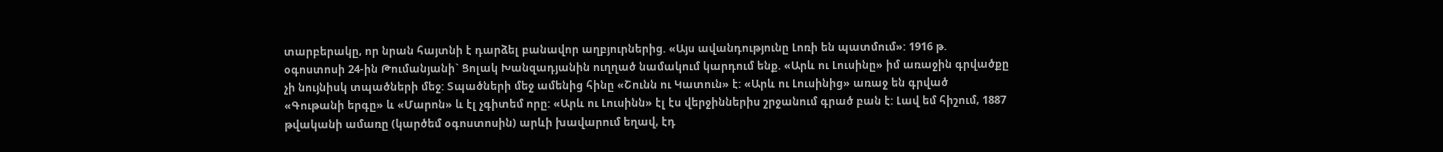տարբերակը, որ նրան հայտնի է դարձել բանավոր աղբյուրներից. «Այս ավանդությունը Լոռի են պատմում»: 1916 թ. օգոստոսի 24-ին Թումանյանի` Ցոլակ Խանզադյանին ուղղած նամակում կարդում ենք. «Արև ու Լուսինը» իմ առաջին գրվածքը չի նույնիսկ տպածների մեջ: Տպածների մեջ ամենից հինը «Շունն ու Կատուն» է: «Արև ու Լուսինից» առաջ են գրված «Գութանի երգը» և «Մարոն» և էլ չգիտեմ որը: «Արև ու Լուսինն» էլ էս վերջիններիս շրջանում գրած բան է: Լավ եմ հիշում, 1887 թվականի ամառը (կարծեմ օգոստոսին) արևի խավարում եղավ, էդ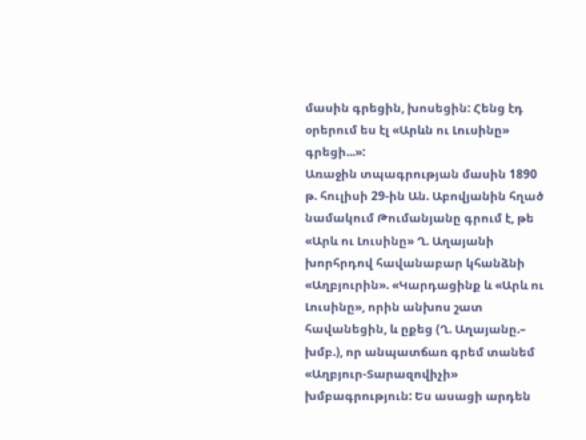մասին գրեցին, խոսեցին: Հենց էդ օրերում ես էլ «Արևն ու Լուսինը» գրեցի...»:
Առաջին տպագրության մասին 1890 թ. հուլիսի 29-ին Ան. Աբովյանին հղած նամակում Թումանյանը գրում է, թե «Արև ու Լուսինը» Ղ. Աղայանի խորհրդով հավանաբար կհանձնի «Աղբյուրին». «Կարդացինք և «Արև ու Լուսինը», որին անխոս շատ հավանեցին, և ըքեց (Ղ. Աղայանը.– խմբ.), որ անպատճառ գրեմ տանեմ «Աղբյուր-Տարազովիչի» խմբագրություն: Ես ասացի արդեն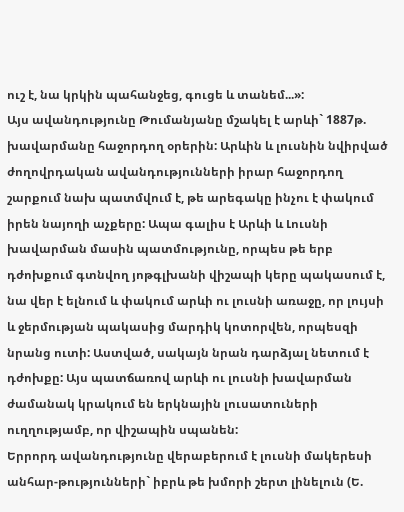ուշ է, նա կրկին պահանջեց, գուցե և տանեմ...»:
Այս ավանդությունը Թումանյանը մշակել է արևի` 1887թ. խավարմանը հաջորդող օրերին: Արևին և լուսնին նվիրված ժողովրդական ավանդությունների իրար հաջորդող շարքում նախ պատմվում է, թե արեգակը ինչու է փակում իրեն նայողի աչքերը: Ապա գալիս է Արևի և Լուսնի խավարման մասին պատմությունը, որպես թե երբ դժոխքում գտնվող յոթգլխանի վիշապի կերը պակասում է, նա վեր է ելնում և փակում արևի ու լուսնի առաջը, որ լույսի և ջերմության պակասից մարդիկ կոտորվեն, որպեսզի նրանց ուտի: Աստված, սակայն նրան դարձյալ նետում է դժոխքը: Այս պատճառով արևի ու լուսնի խավարման ժամանակ կրակում են երկնային լուսատուների ուղղությամբ, որ վիշապին սպանեն:
Երրորդ ավանդությունը վերաբերում է լուսնի մակերեսի անհար-թությունների` իբրև թե խմորի շերտ լինելուն (Ե.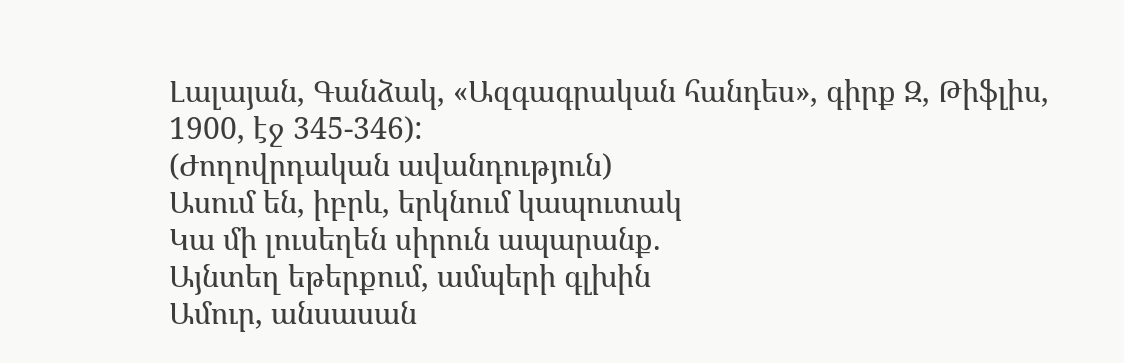Լալայան, Գանձակ, «Ազգագրական հանդես», գիրք Զ, Թիֆլիս, 1900, էջ 345-346):
(Ժողովրդական ավանդություն)
Ասում են, իբրև, երկնում կապուտակ
Կա մի լուսեղեն սիրուն ապարանք.
Այնտեղ եթերքում, ամպերի գլխին
Ամուր, անսասան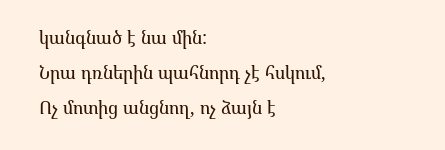կանգնած է նա մին:
Նրա դռներին պահնորդ չէ հսկում,
Ոչ մոտից անցնող, ոչ ձայն է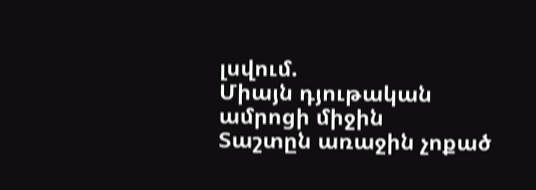լսվում.
Միայն դյութական ամրոցի միջին
Տաշտըն առաջին չոքած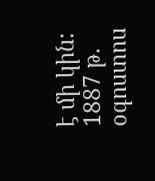է մի կին:
1887 թ. օգոստոս